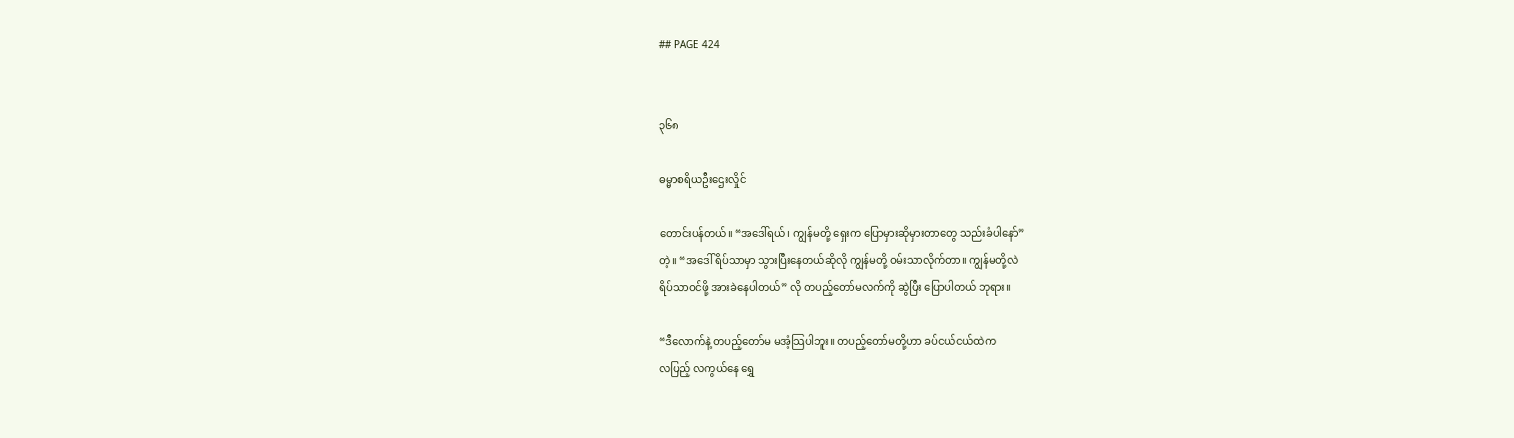## PAGE 424


၃၆၈

ဓမ္မာစရိယဦးဌေးလှိုင်

တောင်းပန်တယ်။ “အဒေါ်ရယ်၊ ကျွန်မတို့ ရှေးက ပြောမှားဆိုမှားတာတွေ သည်းခံပါနော်”
တဲ့။ “အဒေါ် ရိပ်သာမှာ သွားပြီးနေတယ်ဆိုလို ကျွန်မတို့ ဝမ်းသာလိုက်တာ။ ကျွန်မတို့လဲ
ရိပ်သာဝင်ဖို့ အားခဲနေပါတယ်” လို တပည့်တော်မလက်ကို ဆွဲပြီး ပြောပါတယ် ဘုရား။

“ဒီလောက်နဲ့ တပည့်တော်မ မအံ့သြပါဘူး။ တပည့်တော်မတို့ဟာ ခပ်ငယ်ငယ်ထဲက
လပြည့် လကွယ်နေ ရွှေ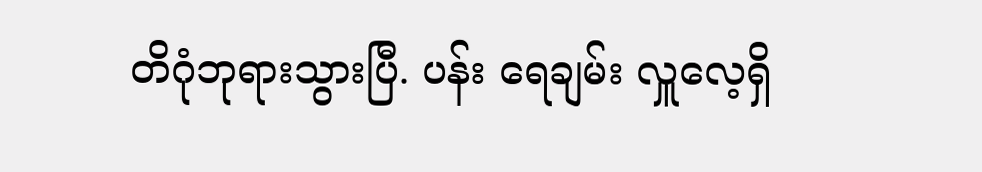တိဂုံဘုရားသွားပြီ. ပန်း ရေချမ်း လှူလေ့ရှိ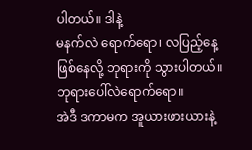ပါတယ်။ ဒါနဲ့
မနက်လဲ ရောက်ရော၊ လပြည့်နေ့ဖြစ်နေလို့ ဘုရားကို သွားပါတယ်။ ဘုရားပေါ်လဲရောက်ရော။
အဲဒီ ဒကာမက အူယားဖားယားနဲ့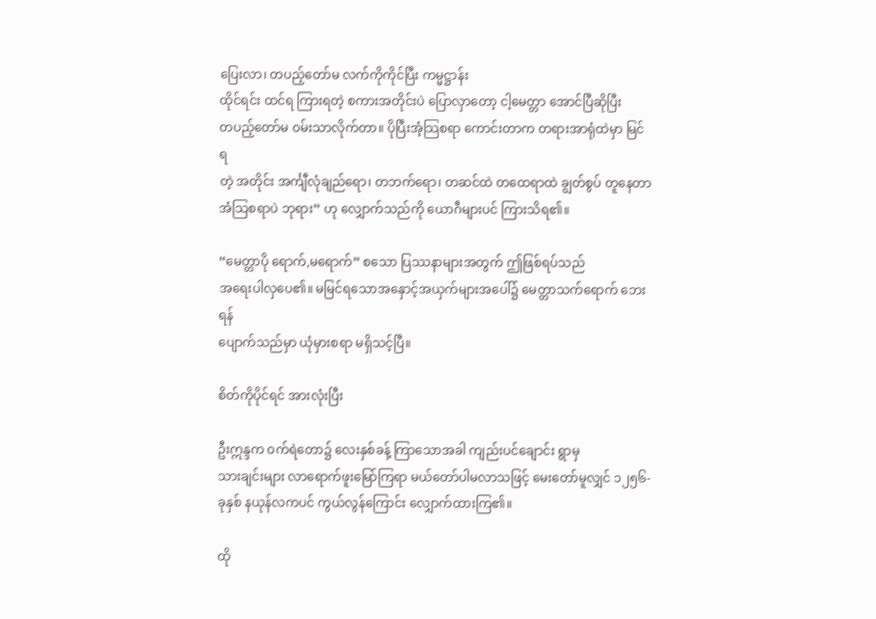ပြေးလာ၊ တပည့်တော်မ လက်ကိုကိုင်ပြီး ကမ္မဋ္ဌာန်း
ထိုင်ရင်း ထင်ရ ကြားရတဲ့ စကားအတိုင်းပဲ ပြောလှာတော့ ငါ့မေတ္တာ အောင်ပြီဆိုပြီး
တပည့်တော်မ ဝမ်းသာလိုက်တာ။ ပိုပြီးအံ့သြစရာ ကောင်းတာက တရားအာရုံထဲမှာ မြင်ရ
တဲ့ အတိုင်း အင်္ကျီလုံချည်ရော၊ တဘက်ရော၊ တဆင်ထဲ တထေရာထဲ ချွတ်စွပ် တူနေတာ
အံသြစရာပဲ ဘုရား” ဟု လျှောက်သည်ကို ယောဂီများပင် ကြားသိရ၏။

“မေတ္တာပို ရောက်,မရောက်” စသော ပြဿနာများအတွက် ဤဖြစ်ရပ်သည်
အရေးပါလှပေ၏။ မမြင်ရသောအနှောင့်အယှက်များအပေါ်၌ မေတ္တာသက်ရောက် ဘေးရန်
ပျောက်သည်မှာ ယုံမှားစရာ မရှိသင့်ပြီ။

စိတ်ကိုပိုင်ရင် အားလုံးပြီး

ဦးဣန္ဒက ဝက်ရဲတော၌ လေးနှစ်ခန့် ကြာသောအခါ ကျည်းပင်ချောင်း ရွာမှ
သားချင်းများ လာရောက်ဖူးမြော်ကြရာ မယ်တော်ပါမလာသဖြင့် မေးတော်မူလျှင် ၁၂၅၆-
ခုနှစ် နယုန်လကပင် ကွယ်လွန်ကြောင်း လျှောက်ထားကြ၏။

ထို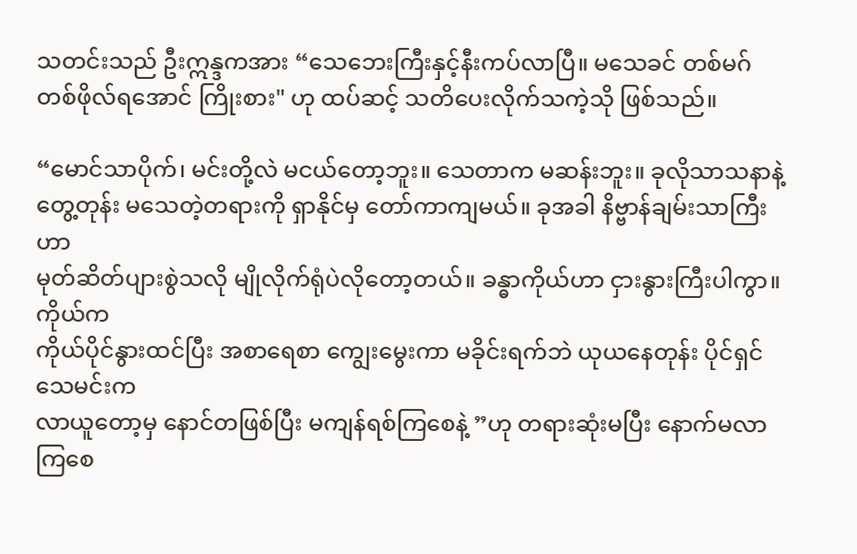သတင်းသည် ဦးဣန္ဒကအား “သေဘေးကြီးနှင့်နီးကပ်လာပြီ။ မသေခင် တစ်မဂ်
တစ်ဖိုလ်ရအောင် ကြိုးစား" ဟု ထပ်ဆင့် သတိပေးလိုက်သကဲ့သို ဖြစ်သည်။

“မောင်သာပိုက်၊ မင်းတို့လဲ မငယ်တော့ဘူး။ သေတာက မဆန်းဘူး။ ခုလိုသာသနာနဲ့
တွေ့တုန်း မသေတဲ့တရားကို ရှာနိုင်မှ တော်ကာကျမယ်။ ခုအခါ နိဗ္ဗာန်ချမ်းသာကြီးဟာ
မုတ်ဆိတ်ပျားစွဲသလို မျိုလိုက်ရုံပဲလိုတော့တယ်။ ခန္ဓာကိုယ်ဟာ ငှားနွားကြီးပါကွာ။ ကိုယ်က
ကိုယ်ပိုင်နွားထင်ပြီး အစာရေစာ ကျွေးမွေးကာ မခိုင်းရက်ဘဲ ယုယနေတုန်း ပိုင်ရှင်သေမင်းက
လာယူတော့မှ နောင်တဖြစ်ပြီး မကျန်ရစ်ကြစေနဲ့ ”ဟု တရားဆုံးမပြီး နောက်မလာကြစေ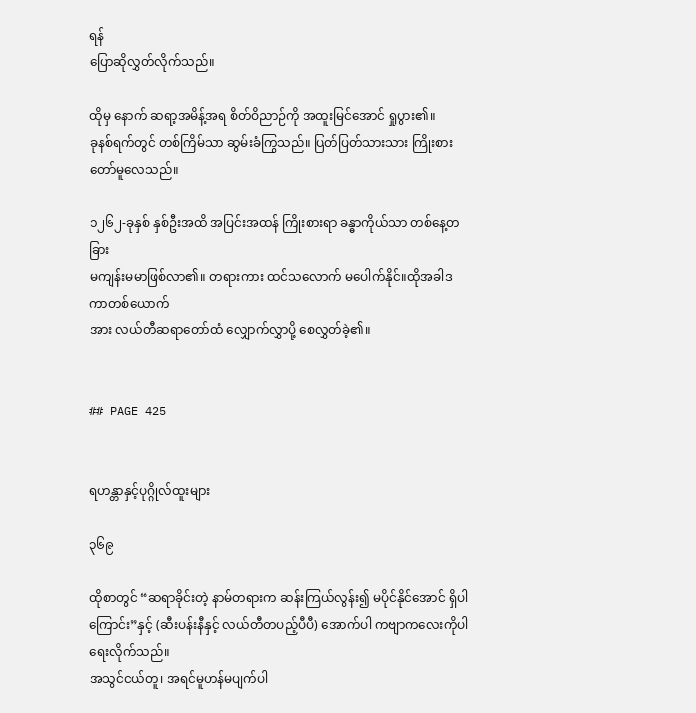ရန်
ပြောဆိုလွှတ်လိုက်သည်။

ထိုမှ နောက် ဆရာ့အမိန့်အရ စိတ်ဝိညာဉ်ကို အထူးမြင်အောင် ရှုပွား၏။
ခုနစ်ရက်တွင် တစ်ကြိမ်သာ ဆွမ်းခံကြွသည်။ ပြတ်ပြတ်သားသား ကြိုးစားတော်မူလေသည်။

၁၂၆၂-ခုနှစ် နှစ်ဦးအထိ အပြင်းအထန် ကြိုးစားရာ ခန္ဓာကိုယ်သာ တစ်နေ့တခြား
မကျန်းမမာဖြစ်လာ၏။ တရားကား ထင်သလောက် မပေါက်နိုင်။ထိုအခါဒကာတစ်ယောက်
အား လယ်တီဆရာတော်ထံ လျှောက်လွှာပို့ စေလွှတ်ခဲ့၏။


## PAGE 425


ရဟန္တာနှင့်ပုဂ္ဂိုလ်ထူးများ

၃၆၉

ထိုစာတွင် “ဆရာခိုင်းတဲ့ နာမ်တရားက ဆန်းကြယ်လွန်း၍ မပိုင်နိုင်အောင် ရှိပါ
ကြောင်း”နှင့် (ဆီးပန်းနီနှင့် လယ်တီတပည့်ပီပီ) အောက်ပါ ကဗျာကလေးကိုပါ ရေးလိုက်သည်။
အသွင်ငယ်တူ၊ အရင်မူဟန်မပျက်ပါ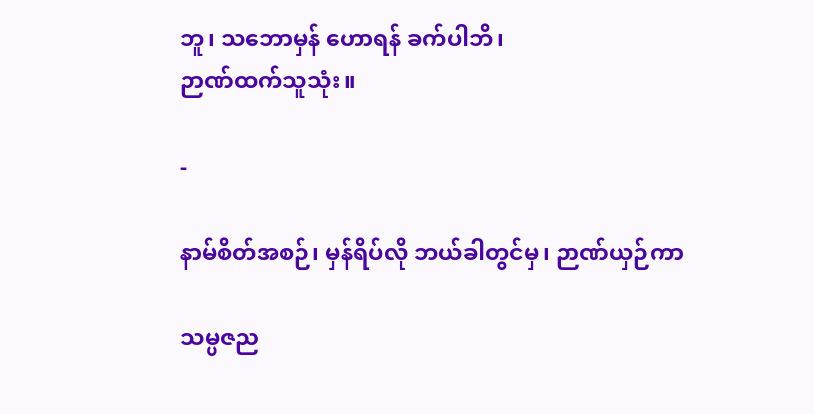ဘူ၊ သဘောမှန် ဟောရန် ခက်ပါဘိ၊
ဉာဏ်ထက်သူသုံး။

-

နာမ်စိတ်အစဉ်၊ မှန်ရိပ်လို ဘယ်ခါတွင်မှ၊ ဉာဏ်ယှဉ်ကာ

သမ္ပဇည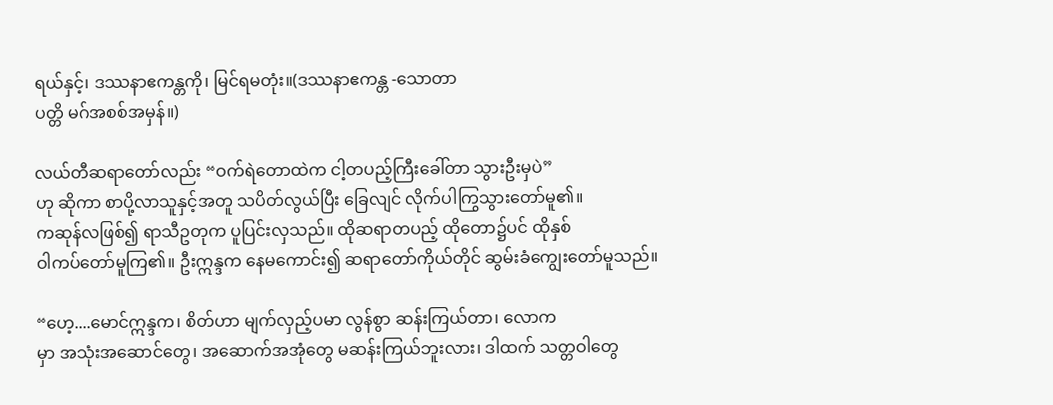ရယ်နှင့်၊ ဒဿနာဧကန္တကို၊ မြင်ရမတုံး။(ဒဿနာဧကန္တ -သောတာ
ပတ္တိ မဂ်အစစ်အမှန်။)

လယ်တီဆရာတော်လည်း “ဝက်ရဲတောထဲက ငါ့တပည့်ကြီးခေါ်တာ သွားဦးမှပဲ”
ဟု ဆိုကာ စာပို့လာသူနှင့်အတူ သပိတ်လွယ်ပြီး ခြေလျင် လိုက်ပါကြွသွားတော်မူ၏။
ကဆုန်လဖြစ်၍ ရာသီဥတုက ပူပြင်းလှသည်။ ထိုဆရာတပည့် ထိုတော၌ပင် ထိုနှစ်
ဝါကပ်တော်မူကြ၏။ ဦးဣန္ဒက နေမကောင်း၍ ဆရာတော်ကိုယ်တိုင် ဆွမ်းခံကျွေးတော်မူသည်။

“ဟေ့....မောင်ဣန္ဒက၊ စိတ်ဟာ မျက်လှည့်ပမာ လွန်စွာ ဆန်းကြယ်တာ၊ လောက
မှာ အသုံးအဆောင်တွေ၊ အဆောက်အအုံတွေ မဆန်းကြယ်ဘူးလား၊ ဒါထက် သတ္တဝါတွေ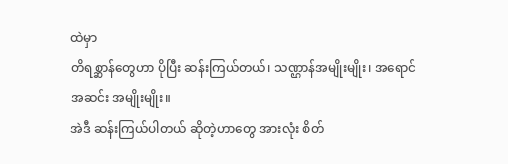ထဲမှာ
တိရစ္ဆာန်တွေဟာ ပိုပြီး ဆန်းကြယ်တယ်၊ သဏ္ဌာန်အမျိုးမျိုး၊ အရောင်အဆင်း အမျိုးမျိုး။
အဲဒီ ဆန်းကြယ်ပါတယ် ဆိုတဲ့ဟာတွေ အားလုံး စိတ်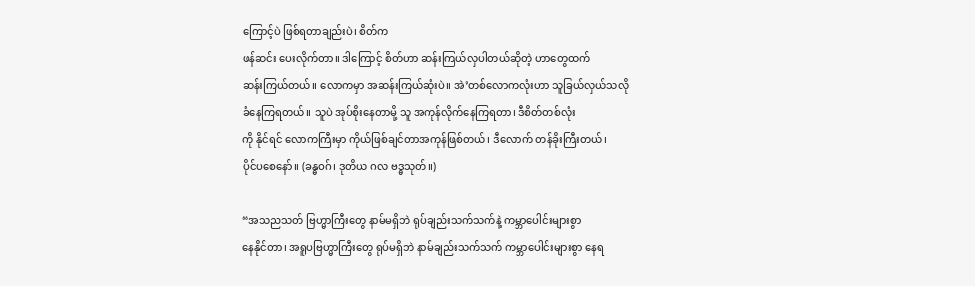ကြောင့်ပဲ ဖြစ်ရတာချည်းပဲ၊ စိတ်က
ဖန်ဆင်း ပေးလိုက်တာ။ ဒါကြောင့် စိတ်ဟာ ဆန်းကြယ်လှပါတယ်ဆိုတဲ့ ဟာတွေထက်
ဆန်းကြယ်တယ်။ လောကမှာ အဆန်းကြယ်ဆုံးပဲ။ အဲ’တစ်လောကလုံးဟာ သူခြယ်လှယ်သလို
ခံနေကြရတယ်။ သူပဲ အုပ်စိုးနေတာမို့ သူ အကုန်လိုက်နေကြရတာ၊ ဒီစိတ်တစ်လုံး
ကို နိုင်ရင် လောကကြီးမှာ ကိုယ်ဖြစ်ချင်တာအကုန်ဖြစ်တယ်၊ ဒီလောက် တန်ခိုးကြီးတယ်၊
ပိုင်ပစေနော်။ (ခန္ဓဝဂ်၊ ဒုတိယ ဂလ ဗဒ္ဓသုတ်။)

“အသညသတ် ဗြဟ္မာကြီးတွေ နာမ်မရှိဘဲ ရုပ်ချည်းသက်သက်နဲ့ ကမ္ဘာပေါင်းများစွာ
နေနိုင်တာ၊ အရူပဗြဟ္မာကြီးတွေ ရုပ်မရှိဘဲ နာမ်ချည်းသက်သက် ကမ္ဘာပေါင်းများစွာ နေရ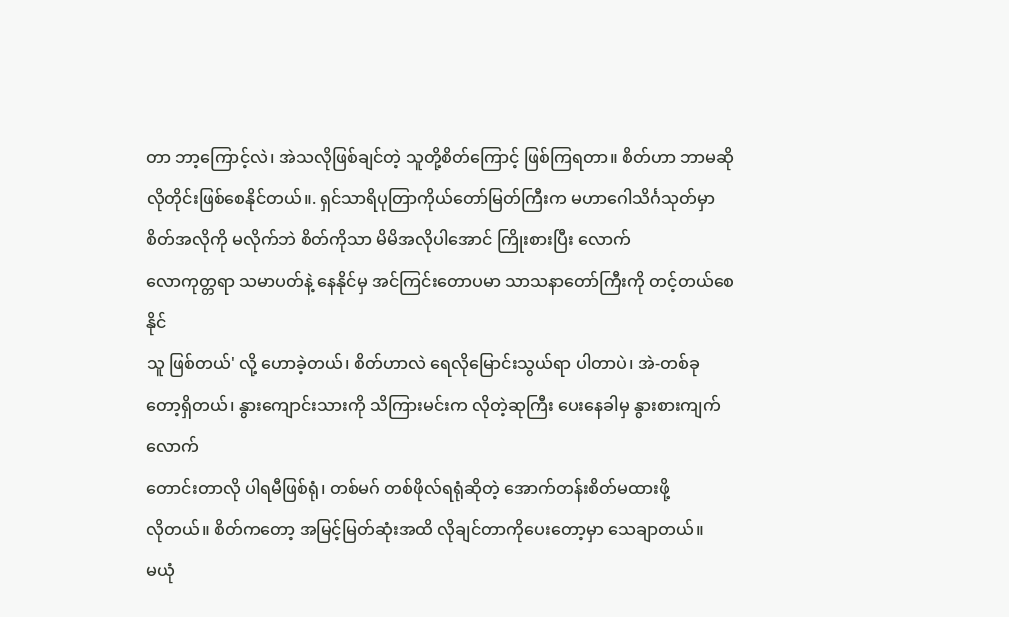တာ ဘာ့ကြောင့်လဲ၊ အဲသလိုဖြစ်ချင်တဲ့ သူတို့စိတ်ကြောင့် ဖြစ်ကြရတာ။ စိတ်ဟာ ဘာမဆို
လိုတိုင်းဖြစ်စေနိုင်တယ်။. ရှင်သာရိပုတြာကိုယ်တော်မြတ်ကြီးက မဟာဂေါသိင်္ဂသုတ်မှာ
စိတ်အလိုကို မလိုက်ဘဲ စိတ်ကိုသာ မိမိအလိုပါအောင် ကြိုးစားပြီး လောက်
လောကုတ္တရာ သမာပတ်နဲ့ နေနိုင်မှ အင်ကြင်းတောပမာ သာသနာတော်ကြီးကို တင့်တယ်စေနိုင်
သူ ဖြစ်တယ်' လို့ ဟောခဲ့တယ်၊ စိတ်ဟာလဲ ရေလိုမြောင်းသွယ်ရာ ပါတာပဲ၊ အဲ-တစ်ခု
တော့ရှိတယ်၊ နွားကျောင်းသားကို သိကြားမင်းက လိုတဲ့ဆုကြီး ပေးနေခါမှ နွားစားကျက်လောက်
တောင်းတာလို ပါရမီဖြစ်ရုံ၊ တစ်မဂ် တစ်ဖိုလ်ရရုံဆိုတဲ့ အောက်တန်းစိတ်မထားဖို့
လိုတယ်။ စိတ်ကတော့ အမြင့်မြတ်ဆုံးအထိ လိုချင်တာကိုပေးတော့မှာ သေချာတယ်။
မယုံ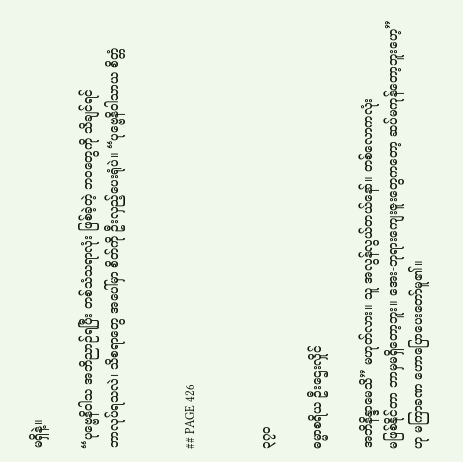မရှိနဲ့။

“ပုဗ္ဗေနိဝါသ အဘိညာဉ်ရပြီး တစ်သံသရာလုံး ဖြစ်ခဲ့တဲ့ ဘဝတွေကို သိချင်ရင်
ဘာလုပ်ရသလဲ၊ သိစရာတွေ အပေါ်မှာ စိတ်ကို ဦးလှည့်ပေးရုံပဲ။ “ပုဗ္ဗေနိဝါသာယ စိတ္တံ


## PAGE 426


၃၇ဝ

ဓမ္မာစရိယ ဦးဌေးလှိုင်

အဘိနိန္ဒာမေသိ” မဟုတ်လား။ သူ အလွန်လွယ်တယ်နော်။ တစ်လောကလုံး
မဖြစ်နိုင်တာ ဘာမှမရှိတော့ဘူး။ အေး-ဘုရားကျေးဇူးတွေကတော့ ဆပ်မကုန်တော့ဘူးဟေ့”
ဟု မကြာခဏ ဟောပြောပေးတော်မူ၏။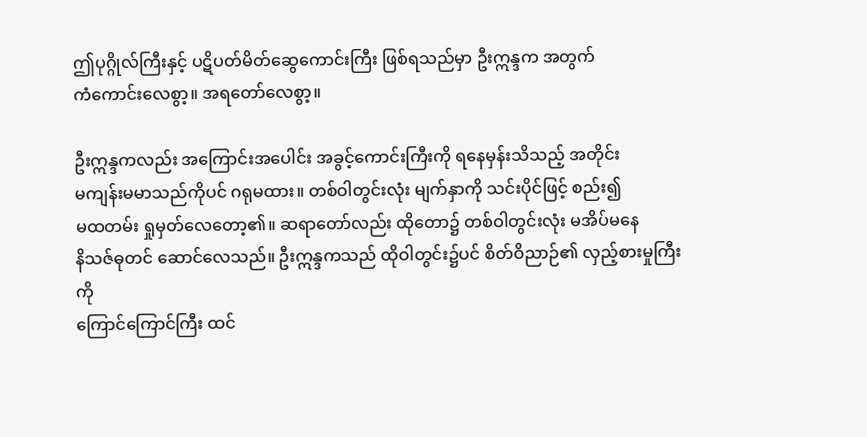ဤပုဂ္ဂိုလ်ကြီးနှင့် ပဋိပတ်မိတ်ဆွေကောင်းကြီး ဖြစ်ရသည်မှာ ဦးဣန္ဒက အတွက်
ကံကောင်းလေစွာ့။ အရတော်လေစွာ့။

ဦးဣန္ဒကလည်း အကြောင်းအပေါင်း အခွင့်ကောင်းကြီးကို ရနေမှန်းသိသည့် အတိုင်း
မကျန်းမမာသည်ကိုပင် ဂရုမထား။ တစ်ဝါတွင်းလုံး မျက်နှာကို သင်းပိုင်ဖြင့် စည်း၍
မထတမ်း ရှုမှတ်လေတော့၏။ ဆရာတော်လည်း ထိုတော၌ တစ်ဝါတွင်းလုံး မအိပ်မနေ
နိသဇ်ဓုတင် ဆောင်လေသည်။ ဦးဣန္ဒကသည် ထိုဝါတွင်း၌ပင် စိတ်ဝိညာဉ်၏ လှည့်စားမှုကြီးကို
ကြောင်ကြောင်ကြီး ထင်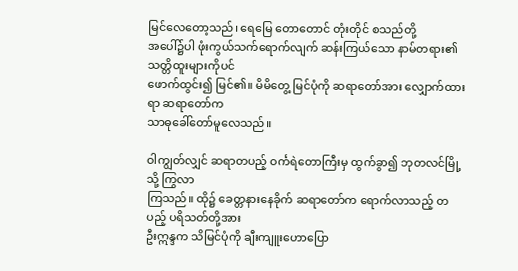မြင်လေတော့သည်၊ ရေမြေ တောတောင် တုံးတိုင် စသည်တို့
အပေါ်၌ပါ ဖုံးကွယ်သက်ရောက်လျက် ဆန်းကြယ်သော နာမ်တရား၏ သတ္တိထူးများကိုပင်
ဖောက်ထွင်း၍ မြင်၏။ မိမိတွေ့ မြင်ပုံကို ဆရာတော်အား လျှောက်ထားရာ ဆရာတော်က
သာဓုခေါ်တော်မူလေသည်။

ဝါကျွတ်လျှင် ဆရာတပည့် ဝင်္ကရဲတောကြီးမှ ထွက်ခွာ၍ ဘုတလင်မြို့ သို့ ကြွလာ
ကြသည်။ ထို၌ ခေတ္တနားနေခိုက် ဆရာတော်က ရောက်လာသည့် တပည့် ပရိသတ်တို့အား
ဦးဣန္ဒက သိမြင်ပုံကို ချီးကျူးဟောပြော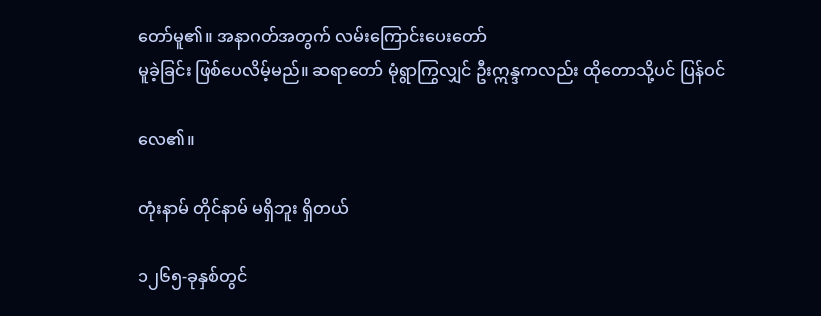တော်မူ၏။ အနာဂတ်အတွက် လမ်းကြောင်းပေးတော်
မူခဲ့ခြင်း ဖြစ်ပေလိမ့်မည်။ ဆရာတော် မုံရွာကြွလျှင် ဦးဣန္ဒကလည်း ထိုတောသို့ပင် ပြန်ဝင်

လေ၏။

တုံးနာမ် တိုင်နာမ် မရှိဘူး ရှိတယ်

၁၂၆၅-ခုနှစ်တွင်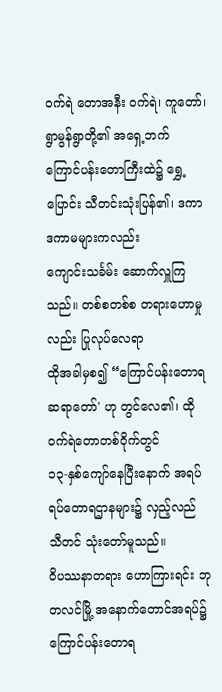ဝက်ရဲ တောအနီး ဝက်ရဲ၊ ကူတော်၊ ရွာမွန်ရွာတို့၏ အရှေ့ဘက်
ကြောင်ပန်းတောကြီးထဲ၌ ရွှေ့ပြောင်း သီတင်းသုံးပြန်၏၊ ဒကာ ဒကာမများကလည်း
ကျောင်းသင်္ခမ်း ဆောက်လှူကြသည်။ တစ်စတစ်စ တရားဟောမှုလည်း ပြုလုပ်လေရာ
ထိုအခါမှစ၍ “ကြောင်ပန်းတောရဆရာတော်' ဟု တွင်လေ၏၊ ထိုဝက်ရဲတောတစ်ဝိုက်တွင်
၁၃-နှစ်ကျော်နေပြီးနောက် အရပ်ရပ်တောရဌာနများ၌ လှည့်လည် သီတင် သုံးတော်မူသည်။
ဝိပဿနာတရား ဟောကြားရင်း ဘုတလင်မြို့ အနောက်တောင်အရပ်၌ ကြောင်ပန်းတောရ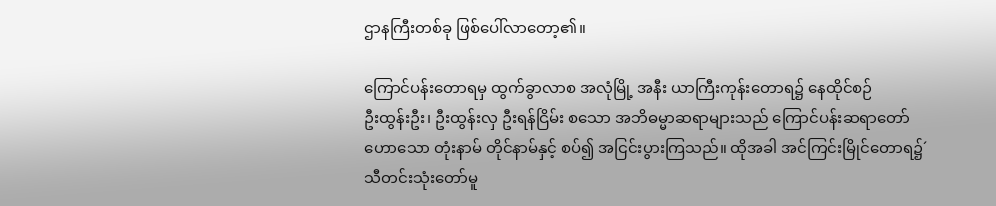ဌာနကြီးတစ်ခု ဖြစ်ပေါ်လာတော့၏။

ကြောင်ပန်းတောရမှ ထွက်ခွာလာစ အလုံမြို့ အနီး ယာကြီးကုန်းတောရ၌ နေထိုင်စဉ်
ဦးထွန်းဦး၊ ဦးထွန်းလှ ဦးရန်ငြိမ်း စသော အဘိဓမ္မာဆရာများသည် ကြောင်ပန်းဆရာတော်
ဟောသော တုံးနာမ် တိုင်နာမ်နှင့် စပ်၍ အငြင်းပွားကြသည်။ ထိုအခါ အင်ကြင်းမြိုင်တောရ၌´
သီတင်းသုံးတော်မူ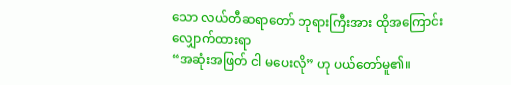သော လယ်တီဆရာတော် ဘုရားကြီးအား ထိုအကြောင်း လျှောက်ထားရာ
“အဆုံးအဖြတ် ငါ မပေးလို” ဟု ပယ်တော်မူ၏။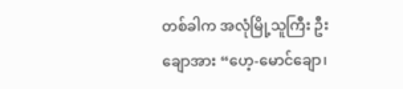တစ်ခါက အလုံမြို့သူကြီး ဦးချောအား “ဟေ့-မောင်ချော၊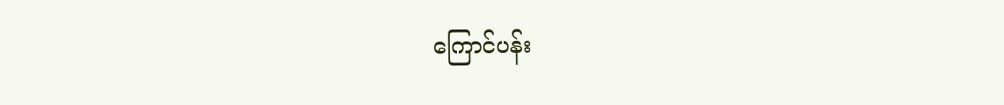ကြောင်ပန်း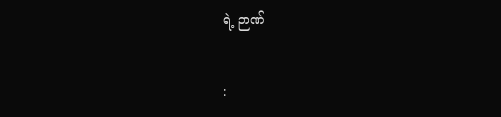ရဲ့ ဉာဏ်


: